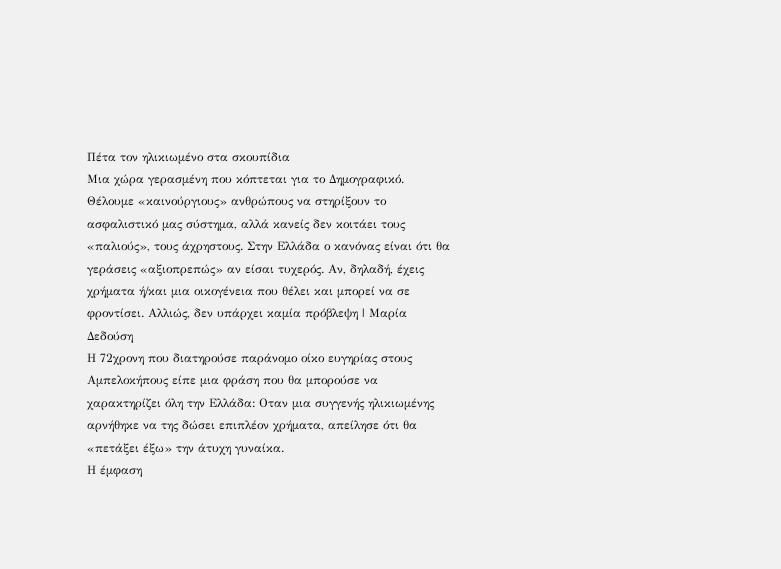Πέτα τον ηλικιωμένο στα σκουπίδια
Μια χώρα γερασμένη που κόπτεται για το Δημογραφικό. Θέλουμε «καινούργιους» ανθρώπους να στηρίξουν το ασφαλιστικό μας σύστημα, αλλά κανείς δεν κοιτάει τους «παλιούς», τους άχρηστους. Στην Ελλάδα ο κανόνας είναι ότι θα γεράσεις «αξιοπρεπώς» αν είσαι τυχερός. Αν, δηλαδή, έχεις χρήματα ή/και μια οικογένεια που θέλει και μπορεί να σε φροντίσει. Αλλιώς, δεν υπάρχει καμία πρόβλεψη | Μαρία Δεδούση
Η 72χρονη που διατηρούσε παράνομο οίκο ευγηρίας στους Αμπελοκήπους είπε μια φράση που θα μπορούσε να χαρακτηρίζει όλη την Ελλάδα: Οταν μια συγγενής ηλικιωμένης αρνήθηκε να της δώσει επιπλέον χρήματα, απείλησε ότι θα «πετάξει έξω» την άτυχη γυναίκα.
Η έμφαση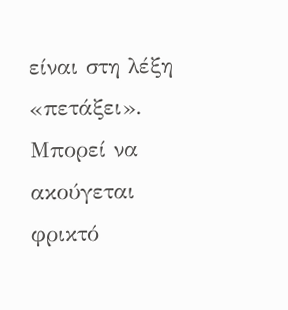είναι στη λέξη «πετάξει». Μπορεί να ακούγεται φρικτό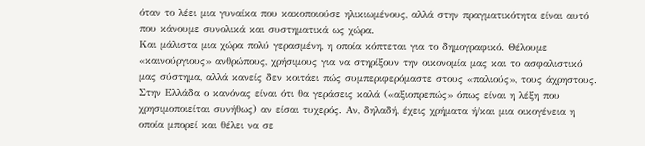όταν το λέει μια γυναίκα που κακοποιούσε ηλικιωμένους, αλλά στην πραγματικότητα είναι αυτό που κάνουμε συνολικά και συστηματικά ως χώρα.
Και μάλιστα μια χώρα πολύ γερασμένη, η οποία κόπτεται για το δημογραφικό. Θέλουμε «καινούργιους» ανθρώπους, χρήσιμους για να στηρίξουν την οικονομία μας και το ασφαλιστικό μας σύστημα, αλλά κανείς δεν κοιτάει πώς συμπεριφερόμαστε στους «παλιούς», τους άχρηστους.
Στην Ελλάδα ο κανόνας είναι ότι θα γεράσεις καλά («αξιοπρεπώς» όπως είναι η λέξη που χρησιμοποιείται συνήθως) αν είσαι τυχερός. Αν, δηλαδή, έχεις χρήματα ή/και μια οικογένεια η οποία μπορεί και θέλει να σε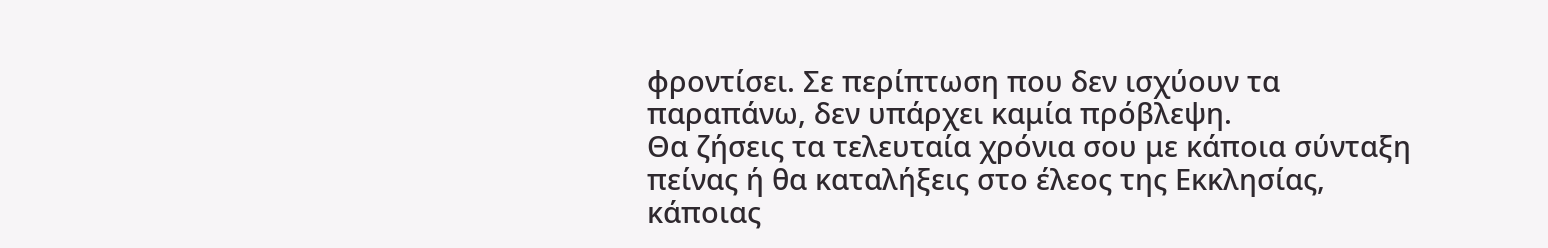φροντίσει. Σε περίπτωση που δεν ισχύουν τα παραπάνω, δεν υπάρχει καμία πρόβλεψη.
Θα ζήσεις τα τελευταία χρόνια σου με κάποια σύνταξη πείνας ή θα καταλήξεις στο έλεος της Εκκλησίας, κάποιας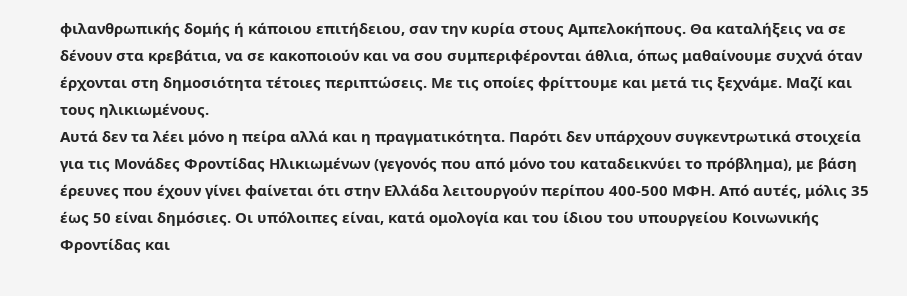φιλανθρωπικής δομής ή κάποιου επιτήδειου, σαν την κυρία στους Αμπελοκήπους. Θα καταλήξεις να σε δένουν στα κρεβάτια, να σε κακοποιούν και να σου συμπεριφέρονται άθλια, όπως μαθαίνουμε συχνά όταν έρχονται στη δημοσιότητα τέτοιες περιπτώσεις. Με τις οποίες φρίττουμε και μετά τις ξεχνάμε. Μαζί και τους ηλικιωμένους.
Αυτά δεν τα λέει μόνο η πείρα αλλά και η πραγματικότητα. Παρότι δεν υπάρχουν συγκεντρωτικά στοιχεία για τις Μονάδες Φροντίδας Ηλικιωμένων (γεγονός που από μόνο του καταδεικνύει το πρόβλημα), με βάση έρευνες που έχουν γίνει φαίνεται ότι στην Ελλάδα λειτουργούν περίπου 400-500 ΜΦΗ. Από αυτές, μόλις 35 έως 50 είναι δημόσιες. Οι υπόλοιπες είναι, κατά ομολογία και του ίδιου του υπουργείου Κοινωνικής Φροντίδας και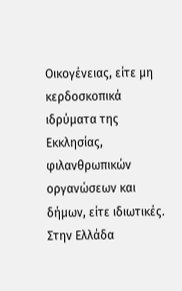Οικογένειας, είτε μη κερδοσκοπικά ιδρύματα της Εκκλησίας, φιλανθρωπικών οργανώσεων και δήμων, είτε ιδιωτικές.
Στην Ελλάδα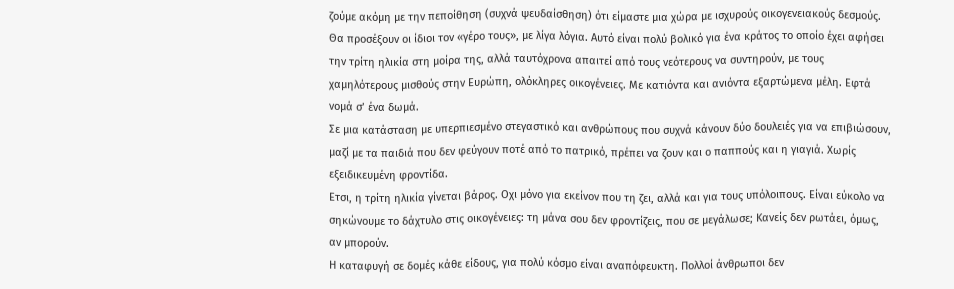ζούμε ακόμη με την πεποίθηση (συχνά ψευδαίσθηση) ότι είμαστε μια χώρα με ισχυρούς οικογενειακούς δεσμούς. Θα προσέξουν οι ίδιοι τον «γέρο τους», με λίγα λόγια. Αυτό είναι πολύ βολικό για ένα κράτος το οποίο έχει αφήσει την τρίτη ηλικία στη μοίρα της, αλλά ταυτόχρονα απαιτεί από τους νεότερους να συντηρούν, με τους χαμηλότερους μισθούς στην Ευρώπη, ολόκληρες οικογένειες. Με κατιόντα και ανιόντα εξαρτώμενα μέλη. Εφτά νομά σ’ ένα δωμά.
Σε μια κατάσταση με υπερπιεσμένο στεγαστικό και ανθρώπους που συχνά κάνουν δύο δουλειές για να επιβιώσουν, μαζί με τα παιδιά που δεν φεύγουν ποτέ από το πατρικό, πρέπει να ζουν και ο παππούς και η γιαγιά. Χωρίς εξειδικευμένη φροντίδα.
Ετσι, η τρίτη ηλικία γίνεται βάρος. Οχι μόνο για εκείνον που τη ζει, αλλά και για τους υπόλοιπους. Είναι εύκολο να σηκώνουμε το δάχτυλο στις οικογένειες: τη μάνα σου δεν φροντίζεις, που σε μεγάλωσε; Κανείς δεν ρωτάει, όμως, αν μπορούν.
Η καταφυγή σε δομές κάθε είδους, για πολύ κόσμο είναι αναπόφευκτη. Πολλοί άνθρωποι δεν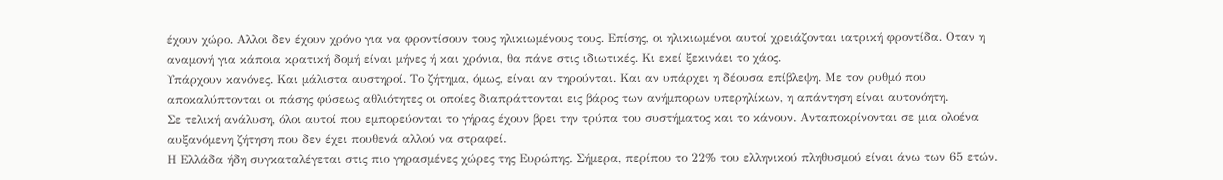έχουν χώρο. Αλλοι δεν έχουν χρόνο για να φροντίσουν τους ηλικιωμένους τους. Επίσης, οι ηλικιωμένοι αυτοί χρειάζονται ιατρική φροντίδα. Οταν η αναμονή για κάποια κρατική δομή είναι μήνες ή και χρόνια, θα πάνε στις ιδιωτικές. Κι εκεί ξεκινάει το χάος.
Υπάρχουν κανόνες. Και μάλιστα αυστηροί. Το ζήτημα, όμως, είναι αν τηρούνται. Και αν υπάρχει η δέουσα επίβλεψη. Με τον ρυθμό που αποκαλύπτονται οι πάσης φύσεως αθλιότητες οι οποίες διαπράττονται εις βάρος των ανήμπορων υπερηλίκων, η απάντηση είναι αυτονόητη.
Σε τελική ανάλυση, όλοι αυτοί που εμπορεύονται το γήρας έχουν βρει την τρύπα του συστήματος και το κάνουν. Ανταποκρίνονται σε μια ολοένα αυξανόμενη ζήτηση που δεν έχει πουθενά αλλού να στραφεί.
Η Ελλάδα ήδη συγκαταλέγεται στις πιο γηρασμένες χώρες της Ευρώπης. Σήμερα, περίπου το 22% του ελληνικού πληθυσμού είναι άνω των 65 ετών.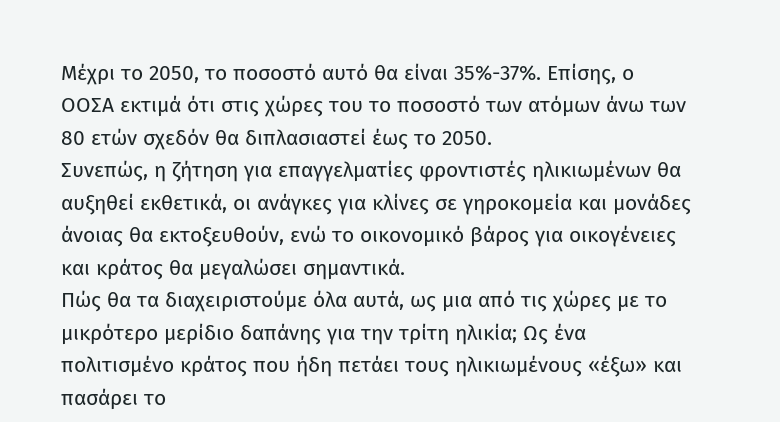Μέχρι το 2050, το ποσοστό αυτό θα είναι 35%-37%. Επίσης, ο ΟΟΣΑ εκτιμά ότι στις χώρες του το ποσοστό των ατόμων άνω των 80 ετών σχεδόν θα διπλασιαστεί έως το 2050.
Συνεπώς, η ζήτηση για επαγγελματίες φροντιστές ηλικιωμένων θα αυξηθεί εκθετικά, οι ανάγκες για κλίνες σε γηροκομεία και μονάδες άνοιας θα εκτοξευθούν, ενώ το οικονομικό βάρος για οικογένειες και κράτος θα μεγαλώσει σημαντικά.
Πώς θα τα διαχειριστούμε όλα αυτά, ως μια από τις χώρες με το μικρότερο μερίδιο δαπάνης για την τρίτη ηλικία; Ως ένα πολιτισμένο κράτος που ήδη πετάει τους ηλικιωμένους «έξω» και πασάρει το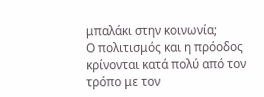μπαλάκι στην κοινωνία;
Ο πολιτισμός και η πρόοδος κρίνονται κατά πολύ από τον τρόπο με τον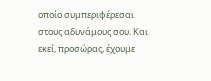οποίο συμπεριφέρεσαι στους αδυνάμους σου. Και εκεί, προσώρας, έχουμε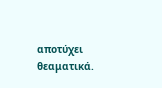αποτύχει θεαματικά.